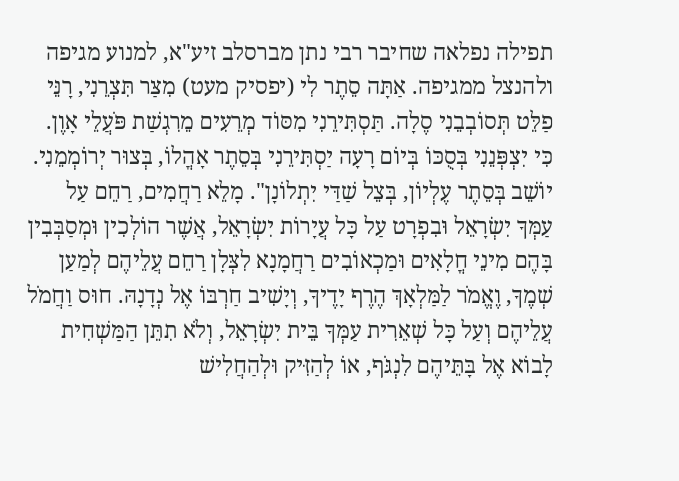תפילה נפלאה שחיבר רבי נתן מברסלב זיע"א, למנוע מגיפה ולהנצל ממגיפה. אַתָּה סֵתֶר לִי (יפסיק מעט) מִצַּר תִּצְרֵנִי, רָנֵּי פַלֵּט תְּסוֹבְבֵנִי סֶלָה. תַּסְתִּירֵנִי מִסּוֹד מְרֵעִים מֵרִגְשַׁת פֹּעֲלֵי אָוֶן. כִּי יִצְפְּנֵנִי בְּסֻכּוֹ בְּיוֹם רָעָה יַסְתִּירֵנִי בְּסֵתֶר אָהֳלוֹ, בְּצוּר יְרוֹמְמֵנִי. יוֹשֵׁב בְּסֵתֶר עֶלְיוֹן, בְּצֵל שַׁדַּי יִתְלוֹנָן". מָלֵא רַחֲמִים, רַחֵם עַל עַמְּךָ יִשְׂרָאֵל וּבִפְרָט עַל כָּל עֲיָרוֹת יִשְׂרָאֵל, אֲשֶׁר הוֹלְכִין וּמְסַבְּבִין בָּהֶם מִינֵי חֳלָאִים וּמַכְאוֹבִים רַחֲמָנָא לִצְּלָן רַחֵם עֲלֵיהֶם לְמַעַן שְׁמֶךָ, וֶאֱמֹר לַמַּלְאָךְ הֶרֶף יָדֶיךָ, וְיָשִׁיב חַרְבּוֹ אֶל נְדָנָהּ. חוּס וַחֲמֹל עֲלֵיהֶם וְעַל כָּל שְׁאֵרִית עַמְּךָ בֵּית יִשְׂרָאֵל, וְלֹא תִתֵּן הַמַּשְׁחִית לָבוֹא אֶל בָּתֵּיהֶם לִנְגֹּף, אוֹ לְהַזִּיק וּלְהַחֲלִישׁ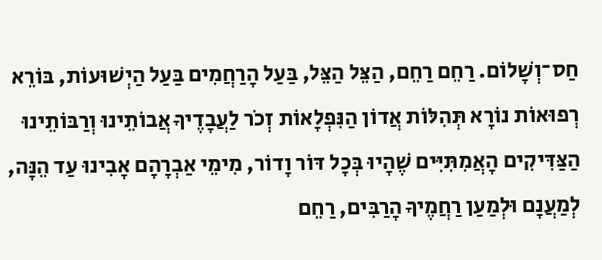חַס־וְשָׁלוֹם. רַחֵם רַחֵם, הַצֵּל הַצֵּל, בַּעַל הָרַחֲמִים בַּעַל הַיְשׁוּעוֹת, בּוֹרֵא רְפוּאוֹת נוֹרָא תְּהִלּוֹת אֲדוֹן הַנִּפְלָאוֹת זְכֹר לַעֲבָדֶיךָ אֲבוֹתֵינוּ וְרַבּוֹתֵינוּ הַצַּדִּיקִים הָאֲמִתִּיִּים שֶׁהָיוּ בְּכָל דּוֹר וָדוֹר, מִימֵי אַבְרָהָם אָבִינוּ עַד הֵנָּה, לְמַעֲנָם וּלְמַעַן רַחֲמֶיךָ הָרַבִּים, רַחֵם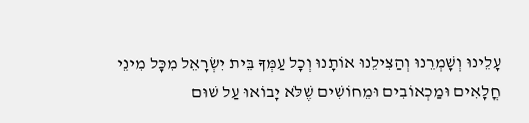עָלֵינוּ וְשָׁמְרֵנוּ וְהַצִּילֵנוּ אוֹתָנוּ וְכָל עַמְּךָ בֵּית יִשְׂרָאֵל מִכָּל מִינֵי חֳלָאִים וּמַכְאוֹבִים וּמֵחוֹשִׁים שֶׁלֹּא יָבוֹאוּ עַל שׁוּם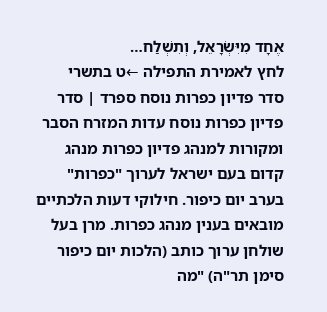אֶחָד מִיִּשְׂרָאֵל, וְתִשְׁלַח…
לחץ לאמירת התפילה ←ט בתשרי
סדר פדיון כפרות נוסח ספרד | סדר פדיון כפרות נוסח עדות המזרח הסבר ומקורות למנהג פדיון כפרות מנהג קדום בעם ישראל לערוך "כפרות" בערב יום כיפור. חילוקי דעות הלכתיים מובאים בענין מנהג כפרות. מרן בעל שולחן ערוך כותב (הלכות יום כיפור סימן תר"ה) "מה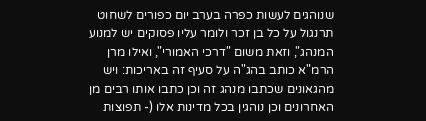שנוהגים לעשות כפרה בערב יום כפורים לשחוט תרנגול על כל בן זכר ולומר עליו פסוקים יש למנוע המנהג", וזאת משום "דרכי האמורי", ואילו מרן הרמ"א כותב בהג"ה על סעיף זה באריכות: ויש מהגאונים שכתבו מנהג זה וכן כתבו אותו רבים מן האחרונים וכן נוהגין בכל מדינות אלו (- תפוצות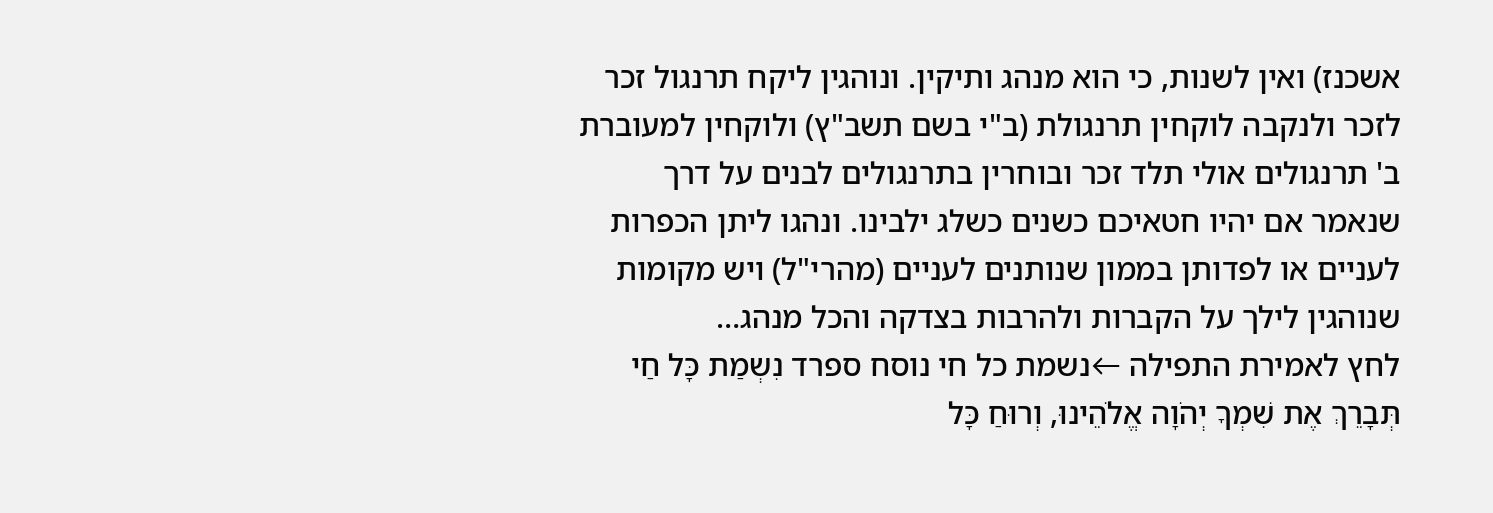אשכנז) ואין לשנות, כי הוא מנהג ותיקין. ונוהגין ליקח תרנגול זכר לזכר ולנקבה לוקחין תרנגולת (ב"י בשם תשב"ץ) ולוקחין למעוברת ב' תרנגולים אולי תלד זכר ובוחרין בתרנגולים לבנים על דרך שנאמר אם יהיו חטאיכם כשנים כשלג ילבינו. ונהגו ליתן הכפרות לעניים או לפדותן בממון שנותנים לעניים (מהרי"ל) ויש מקומות שנוהגין לילך על הקברות ולהרבות בצדקה והכל מנהג…
לחץ לאמירת התפילה ←נשמת כל חי נוסח ספרד נִשְמַת כָּל חַי תְּבָרֵךְ אֶת שִׁמְךָ יְהֹוָה אֱלֹהֵינוּ, וְרוּחַ כָּל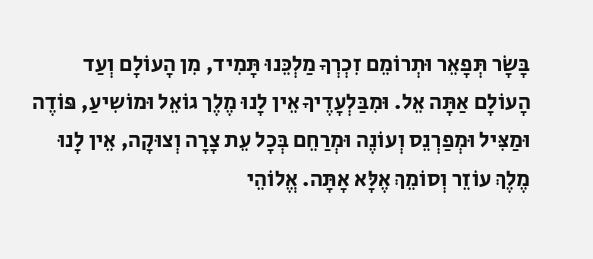בָּשָׂר תְּפָאֵר וּתְרוֹמֵם זִכְרְךָ מַלְכֵּנוּ תָּמִיד, מִן הָעוֹלָם וְעַד הָעוֹלָם אַתָּה אֵל. וּמִבַּלְעָדֶיךָ אֵין לָנוּ מֶלֶך גוֹאֵל וּמוֹשִיעַ, פּוֹדֶה וּמַצִּיל וּמְפַרְנֵס וְעוֹנֶה וּמְרַחֵם בְּכָל עֵת צָרָה וְצוּקָה, אֵין לָנוּ מֶלֶךְ עוֹזֵר וְסוֹמֵךְ אֶלָּא אָתָּה. אֱלוֹהֵי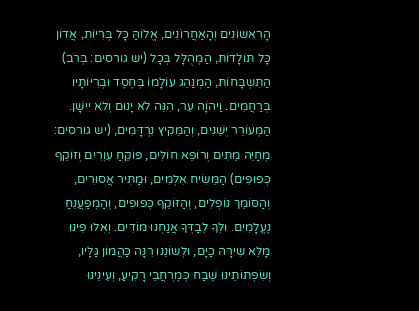הָרִאשוֹנִים וְהָאַחֲרוֹנִים, אֱלוֹהַּ כָּל בְּרִיוֹת, אֲדוֹן כָּל תּוֹלָדוֹת, הַמְהֻלָּל בְּכָל (יש גורסים: בְּרֹב) הַתִּשְבָּחוֹת, הַמְנַהֵג עוֹלָמוֹ בְּחֶסֶד וּבְרִיּוֹתָיו בְּרַחֲמִים. וַיהוָֹה עֵר, הִנֵּה לֹא יָנוּם וְלֹא יִישָׁן. הַמְּעוֹרֵר יְשֵׁנִים, וְהַמֵּקִיץ נִרְדָּמִים, (יש גורסים: מְחַיֵּה מֵתִים וְרוֹפֵא חוֹלִים, פּוֹקֵחַ עִוְרִים וְזוֹקֵף כְּפוּפִים) הַמֵּשִׂיח אִלְּמִים, וּמַתִּיר אֲסוּרִים, וְהַסּוֹמֵך נוֹפְלִים, וְהַזּוֹקֵף כְּפוּפִים, וְהַמְפַעֲנֵחַ נֶעֱלָמִים. וּלְךָ לְבַדְּךָ אֲנַחְנוּ מוֹדִים. וְאִלוּ פִינוּ מָלֵא שִירָה כַיָּם, וּלְשוֹנֵנוּ רִנָּה כַּהֲמוֹן גַּלָּיו, וְשִׂפְתוֹתֵינוּ שֶׁבַח כְּמֶרְחֲבֵי רָקִיעַ, וְעֵינֵינוּ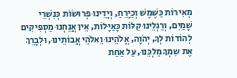מְאִירוֹת כַּשֶּׁמֶשׁ וְכַיָּרֵחַ, וְיָדֵינוּ פְרוּשׂוֹת כְּנִשְׁרֵי שָׁמַיִם, וְרַגְלֵינוּ קַלּוֹת כָּאַיָּלוֹת, אֵין אֲנַחְנוּ מַסְפִּיקִים לְהוֹדוֹת לְךָ, יְהֹוָה, אֱלֹהֵינוּ וֵאלֹהֵי אֲבוֹתֵינוּ, וּלְבָרֵךְ אֶת שִמְךָ מַלְכֵּנוּ, עַל אַחַת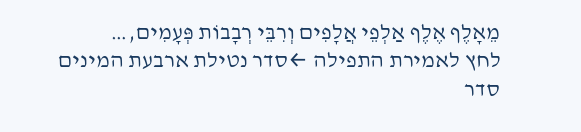מֵאָלֶף אֶלֶף אַלְפֵי אֲלָפִים וְרִבֵּי רְבָבוֹת פְּעָמִים,…
לחץ לאמירת התפילה ←סדר נטילת ארבעת המינים סדר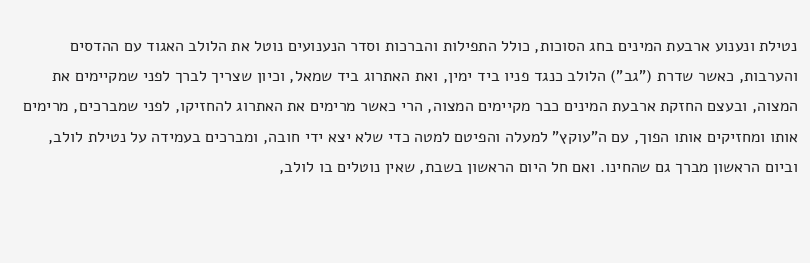נטילת ונענוע ארבעת המינים בחג הסוכות, כולל התפילות והברכות וסדר הנענועים נוטל את הלולב האגוד עם ההדסים והערבות, כאשר שדרת ("גב") הלולב כנגד פניו ביד ימין, ואת האתרוג ביד שמאל, וכיון שצריך לברך לפני שמקיימים את המצוה, ובעצם החזקת ארבעת המינים כבר מקיימים המצוה, הרי כאשר מרימים את האתרוג להחזיקו, לפני שמברכים, מרימים אותו ומחזיקים אותו הפוך, עם ה"עוקץ" למעלה והפיטם למטה כדי שלא יצא ידי חובה, ומברכים בעמידה על נטילת לולב, וביום הראשון מברך גם שהחינו. ואם חל היום הראשון בשבת, שאין נוטלים בו לולב,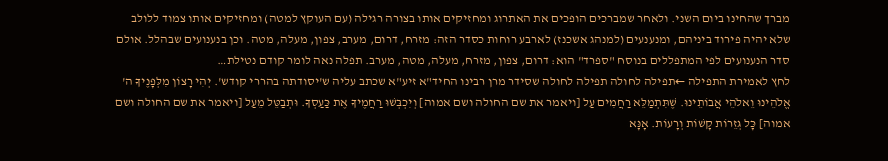מברך שהחינו ביום השני. ולאחר שמברכים הופכים את האתרוג ומחזיקים אותו בצורה רגילה (עם העוקץ למטה) ומחזיקים אותו צמוד ללולב שלא יהיה פירוד ביניהם, ומנענעים (למנהג אשכנז) לארבע רוחות כסדר הזה: מזרח, דרום, מערב, צפון, מעלה, מטה. וכן בנענועים שבהלל. אולם סדר הנענועים לפי המתפללים בנוסח "ספרד" הוא: דרום, צפון, מזרח, מעלה, מטה, מערב. תפלה נאה לומר קודם נטילת…
לחץ לאמירת התפילה ←תפילה לחולה תפילה לחולה שסידר מרן רבינו החיד"א זיע"א שכתב עליה ש'יסודתה בהררי קודש'. יְהִי רָצוֹן מִלְּפָנֶיךָ ה' אֱלֹהֵינוּ וֵאלֹהֵי אֲבוֹתֵינוּ. שֶׁתִּתְמַלֵּא רַחֲמִים עַל [ויאמר את שם החולה ושם אמוה] וְיִכְבְּשׁוּ רַחֲמֶיךָ אֶת כַּעַסְךָ. וּתְבַטֵּל מֵעַל [ויאמר את שם החולה ושם אמוה] כָּל גְּזֵרוֹת קָשׁוֹת וְרָעוֹת. אָנָּא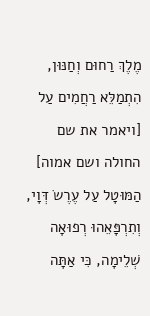מֶלֶךְ רַחוּם וְחַנּוּן, הִתְמַלֵּא רַחֲמִים עַל [ויאמר את שם החולה ושם אמוה] הַמּוּטָל עַל עֶרֶשֹ דְּוָי, וְתִרְפָּאֵהוּ רְפוּאָה שְׁלֵימָה, כִּי אַתָּה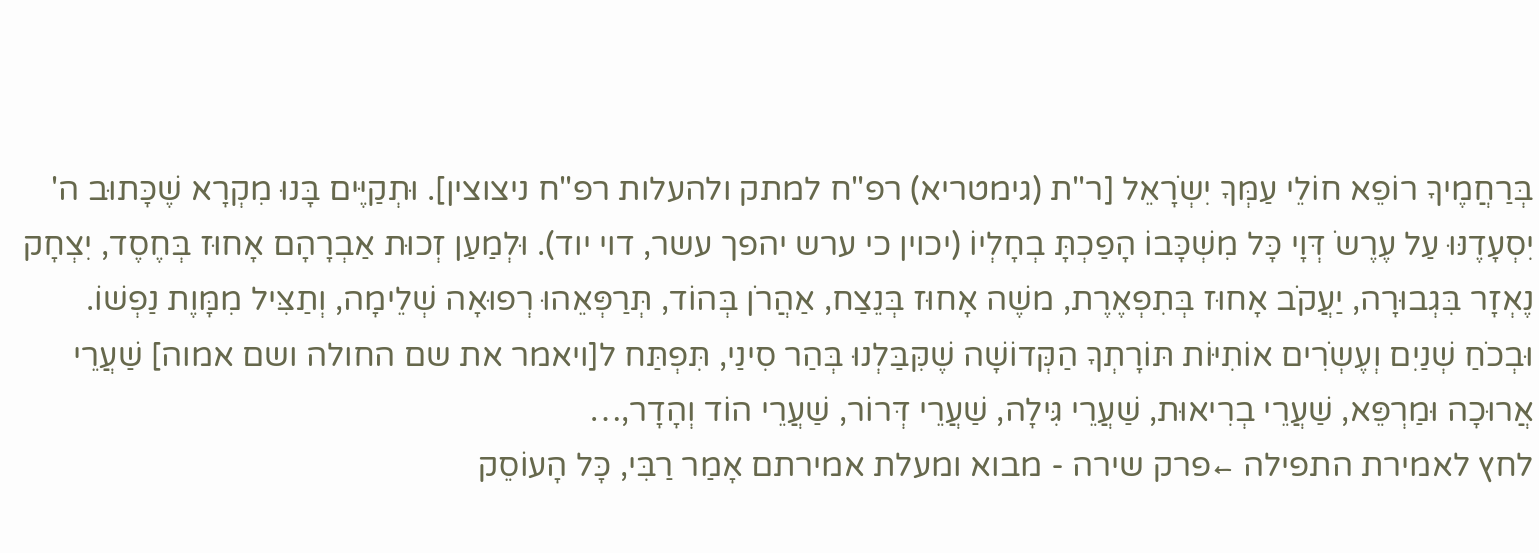בְּרַחֲמֶיךָ רוֹפֵא חוֹלֵי עַמְּךָ יִשְֹרָאֵל [ר"ת (גימטריא) רפ"ח למתק ולהעלות רפ"ח ניצוצין]. וּתְקַיֶּים בָּנוּ מִקְרָא שֶׁכָּתוּב ה' יִסְעָדֶנּוּ עַל עֶרֶשֹ דְּוָי כָּל מִשְׁכָּבוֹ הָפַכְתָּ בְחָלְיוֹ (יכוין כי ערש יהפך עשר, דוי יוד). וּלְמַעַן זְכוּת אַבְרָהָם אָחוּז בְּחֶסֶד, יִצְחָק נֶאְזָר בִּגְבוּרָה, יַעֲקֹב אָחוּז בְּתִפְאֶרֶת, משֶׁה אָחוּז בְּנֵצַח, אַהֲרֹן בְּהוֹד, תְּרַפְּאֵהוּ רְפוּאָה שְׁלֵימָה, וְתַצִּיל מִמָּוֶת נַפְשׁוֹ. וּבְכֹחַ שְׁנַיִם וְעֶשְֹרִים אוֹתִיּוֹת תּוֹרָתְךָ הַקְּדוֹשָׁה שֶׁקִּבַּלְנוּ בְּהַר סִינַי, תִּפְתַּח ל[ויאמר את שם החולה ושם אמוה] שַׁעֲרֵי אֲרוּכָה וּמַרְפֵּא, שַׁעֲרֵי בְרִיאוּת, שַׁעֲרֵי גִּילָה, שַׁעֲרֵי דְּרוֹר, שַׁעֲרֵי הוֹד וְהָדָר,…
לחץ לאמירת התפילה ←פרק שירה - מבוא ומעלת אמירתם אָמַר רַבִּי, כָּל הָעוֹסֵק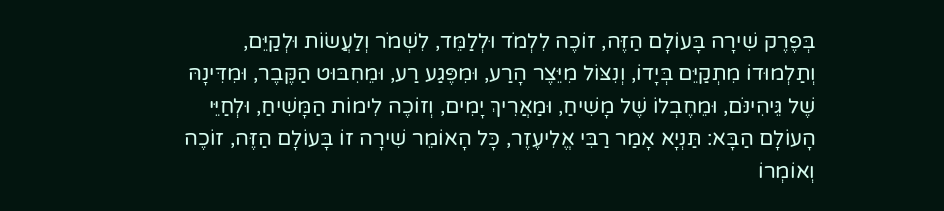בְּפֶרֶק שִׁירָה בָּעוֹלָם הַזֶּה, זוֹכֶה לִלְמֹד וּלְלַמֵּד, לִשְׁמֹר וְלַעֲשׂוֹת וּלְקַיֵּם, וְתַלְמוּדוֹ מִתְקַיֵּם בְּיָדוֹ, וְנִצּוֹל מִיֵּצֶר הָרַע, וּמִפֶּגַע רַע, וּמֵחִבּוּט הַקֶּבֶר, וּמִדִּינָהּ שֶׁל גֵּיהִינֹּם, וּמֵחֶבְלוֹ שֶׁל מָשִׁיחַ, וּמַאֲרִיךְ יָמִים, וְזוֹכֶה לִימוֹת הַמָּשִׁיחַ, וּלְחַיֵּי הָעוֹלָם הַבָּא: תַּנְיָא אָמַר רַבִּי אֱלִיעֶזֶר, כָּל הָאוֹמֵר שִׁירָה זוֹ בָּעוֹלָם הַזֶּה, זוֹכֶה וְאוֹמְרוֹ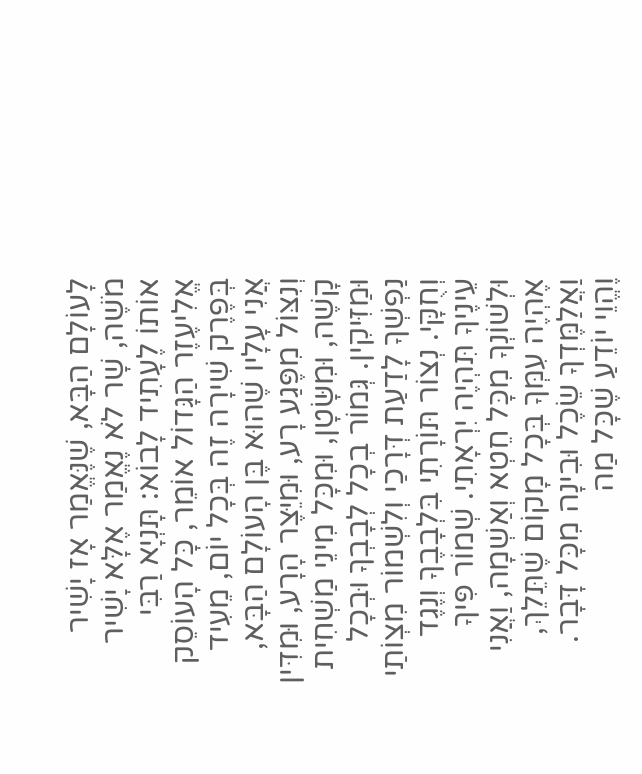לָעוֹלָם הַבָּא, שֶׁנֶּאֱמַר אָז יָשִׁיר מֹשֶׁה, שָׁר לֹא נֶאֱמַר אֶלָּא יָשִׁיר אוֹתוֹ לֶעָתִיד לָבוֹא: תָּנְיָא רַבִּי אֱלִיעֶזֶר הַגָּדוֹל אוֹמֵר, כָּל הָעוֹסֵק בְּפֶרֶק שִׁירָה זֶה בְּכָל יוֹם, מֵעִיד אֲנִי עָלָיו שֶׁהוּא בֶּן הָעוֹלָם הַבָּא, וְנִצּוֹל מִפֶּגַע רָע, וּמִיֵּצֶר הָרָע, וּמִדִּין קָשֶׁה, וּמִשָּׂטָן, וּמִכָּל מִינֵי מַשְׁחִית וּמַזִּיקִין. גְּמוֹר בְכָל לְבָבְךָ וּבְכָל נַפְשְׁךָ לָדַעַת דְּרָכַי וְלִשְׁמוֹר מִצְוֹתַי וְחֻקָּי. נְצוֹר תּוֹרָתִי בִּלְבָבֶךָ וְנֶגֶד עֵינֶיךָ תִּהְיֶה יִרְאָתִי. שְׁמוֹר פִּיךָ וּלְשׁוֹנְךָ מִכָּל חֵטְא וְאַשְׁמָה, וַאֲנִי אֶהְיֶה עִמְּךָ בְּכָל מָקוֹם שֶׁתֵּלֵךְ, וַאֲלַמֶּדְךָ שֵׂכֶל וּבִינָה מִכָּל דָּבָר. וֶהֱוֵי יוֹדֵעַ שֶׁכָּל מַה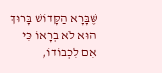שֶּׁבָּרָא הַקָּדוֹשׁ בָּרוּךְ הוּא לֹא בְרָאוֹ כִּי אִם לִכְבוֹדוֹ,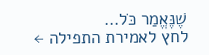שֶׁנֶּאֱמַר כֹּל…
לחץ לאמירת התפילה ←